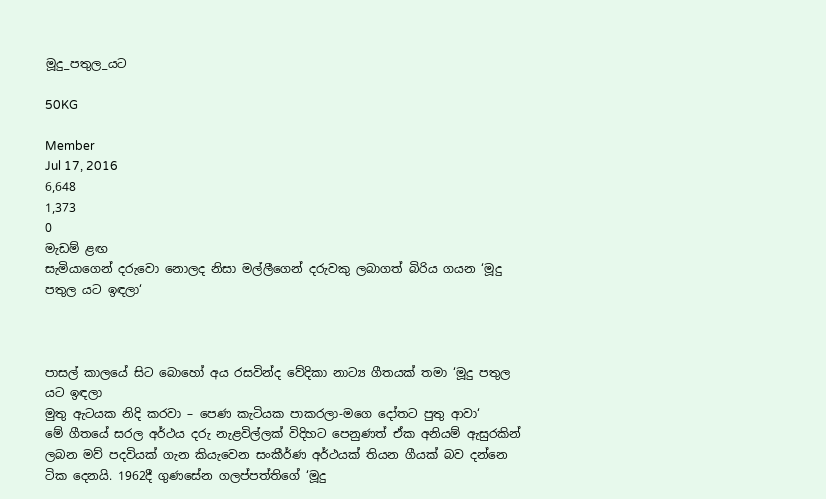මූදු_පතුල_යට

50KG

Member
Jul 17, 2016
6,648
1,373
0
මැඩම් ළඟ
සැමියාගෙන් දරුවො නොලද නිසා මල්ලීගෙන් දරුවකු ලබාගත් බිරිය ගයන ‘මූදු පතුල යට ඉඳලා‘



පාසල් කාලයේ සිට බොහෝ අය රසවින්ද වේදිකා නාට්‍ය ගීතයක් තමා ‘මූදු පතුල යට ඉඳලා
මුතු ඇටයක නිදි කරවා – පෙණ කැටියක පාකරලා-මගෙ දෝතට පුතු ආවා‘
මේ ගීතයේ සරල අර්ථය දරු නැළවිල්ලක් විදිහට පෙනුණත් ඒක අනියම් ඇසුරකින් ලබන මව් පදවියක් ගැන කියැවෙන සංකීර්ණ අර්ථයක් තියන ගීයක් බව දන්නෙ ටික දෙනයි. 1962දී ගුණසේන ගලප්පත්තිගේ ‘මූදු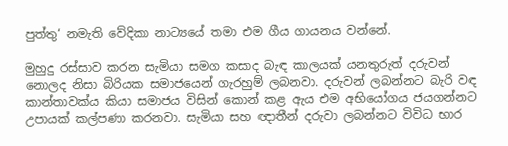පුත්තු‘ නමැති වේදිකා නාට්‍යයේ තමා එම ගීය ගායනය වන්නේ.

මුහුදු රස්සාව කරන සැමියා සමග කසාද බැඳ කාලයක් යනතුරුත් දරුවන් නොලද නිසා බිරියක සමාජයෙන් ගැරහුම් ලබනවා. දරුවන් ලබන්නට බැරි වඳ කාන්තාවක්ය කියා සමාජය විසින් කොන් කළ ඇය එම අභියෝගය ජයගන්නට උපායක් කල්පණා කරනවා. සැමියා සහ ඥාතීන් දරුවා ලබන්නට විවිධ භාර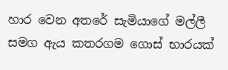හාර වෙන අතරේ සැමියාගේ මල්ලී සමග ඇය කතරගම ගොස් භාරයක්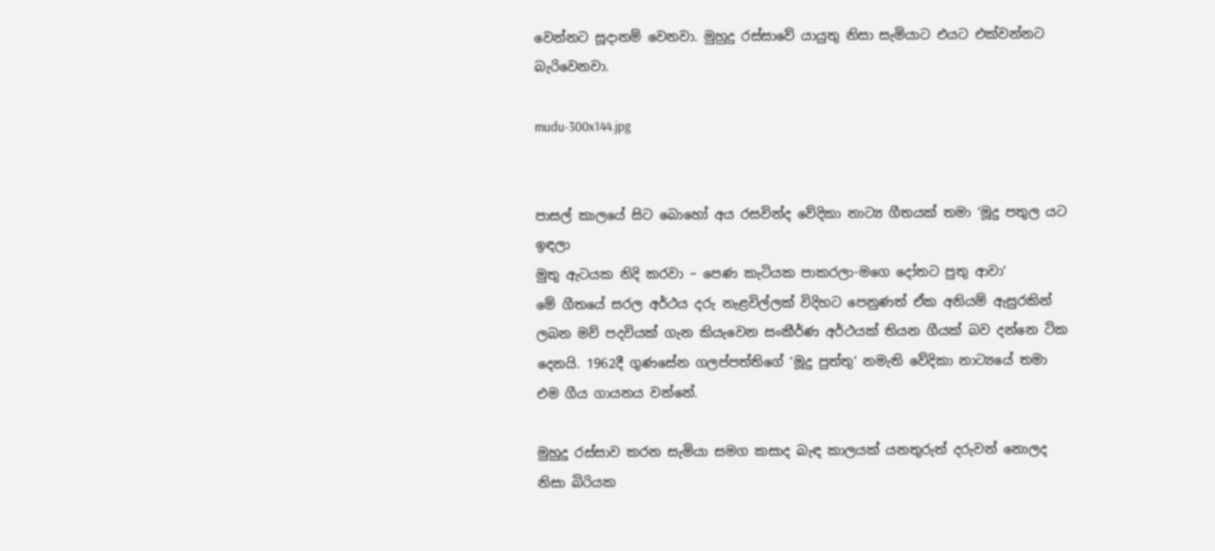වෙන්නට සූදානම් වෙනවා. මුහුදු රස්සාවේ යායුතු නිසා සැමියාට එයට එක්වන්නට බැරිවෙනවා.

mudu-300x144.jpg


පාසල් කාලයේ සිට බොහෝ අය රසවින්ද වේදිකා නාට්‍ය ගීතයක් තමා ‘මූදු පතුල යට ඉඳලා
මුතු ඇටයක නිදි කරවා – පෙණ කැටියක පාකරලා-මගෙ දෝතට පුතු ආවා‘
මේ ගීතයේ සරල අර්ථය දරු නැළවිල්ලක් විදිහට පෙනුණත් ඒක අනියම් ඇසුරකින් ලබන මව් පදවියක් ගැන කියැවෙන සංකීර්ණ අර්ථයක් තියන ගීයක් බව දන්නෙ ටික දෙනයි. 1962දී ගුණසේන ගලප්පත්තිගේ ‘මූදු පුත්තු‘ නමැති වේදිකා නාට්‍යයේ තමා එම ගීය ගායනය වන්නේ.

මුහුදු රස්සාව කරන සැමියා සමග කසාද බැඳ කාලයක් යනතුරුත් දරුවන් නොලද නිසා බිරියක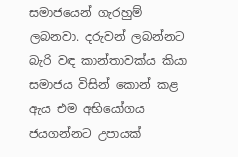සමාජයෙන් ගැරහුම් ලබනවා. දරුවන් ලබන්නට බැරි වඳ කාන්තාවක්ය කියා සමාජය විසින් කොන් කළ ඇය එම අභියෝගය ජයගන්නට උපායක්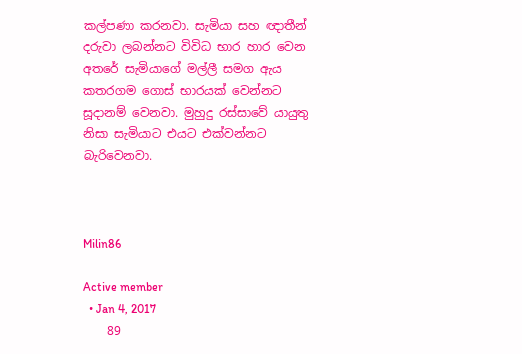කල්පණා කරනවා. සැමියා සහ ඥාතීන් දරුවා ලබන්නට විවිධ භාර හාර වෙන අතරේ සැමියාගේ මල්ලී සමග ඇය කතරගම ගොස් භාරයක් වෙන්නට සූදානම් වෙනවා. මුහුදු රස්සාවේ යායුතු නිසා සැමියාට එයට එක්වන්නට බැරිවෙනවා.



Milin86

Active member
  • Jan 4, 2017
    89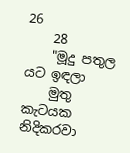26
    28
    "මූදු පතුල යට ඉඳලා
    මුතු කැටයක නිදිකරවා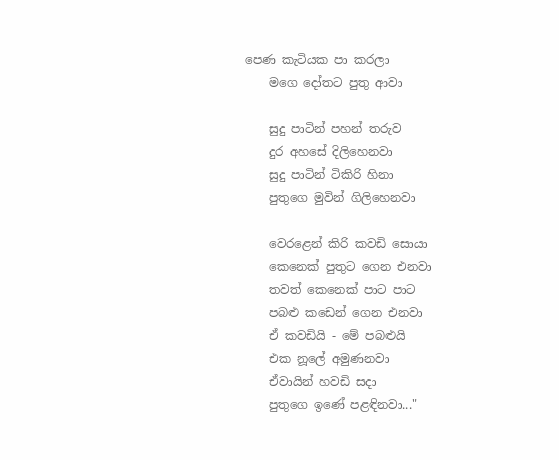පෙණ කැටියක පා කරලා
    මගෙ දෝතට පුතු ආවා

    සුදු පාටින් පහන් තරුව
    දුර අහසේ දිලිහෙනවා
    සුදු පාටින් ටිකිරි හිනා
    පුතුගෙ මුවින් ගිලිහෙනවා

    වෙරළෙන් කිරි කවඩි සොයා
    කෙනෙක්‌ පුතුට ගෙන එනවා
    තවත් කෙනෙක්‌ පාට පාට
    පබළු කඩෙන් ගෙන එනවා
    ඒ කවඩියි - මේ පබළුයි
    එක නූලේ අමුණනවා
    ඒවායින් හවඩි සදා
    පුතුගෙ ඉණේ පළඳිනවා..."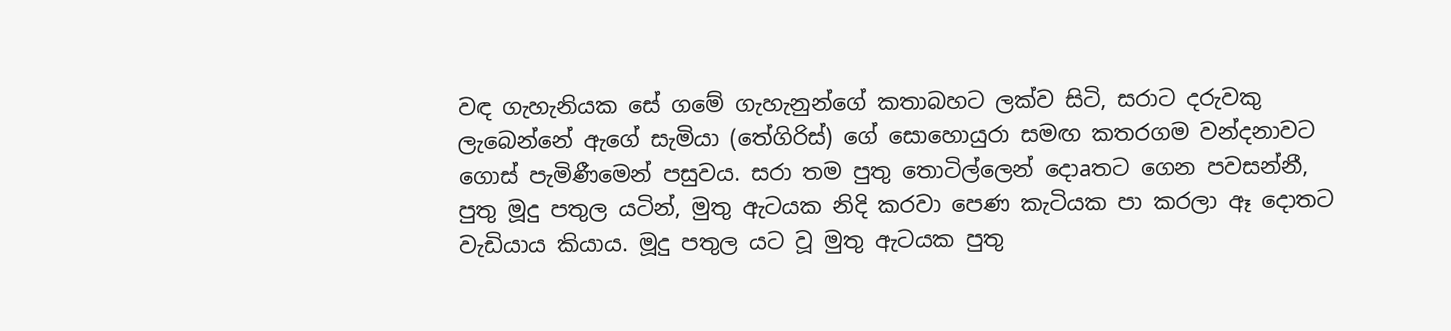වඳ ගැහැනියක සේ ගමේ ගැහැනුන්ගේ කතාබහට ලක්‌ව සිටි, සරාට දරුවකු ලැබෙන්නේ ඇගේ සැමියා (තේගිරිස්‌) ගේ සොහොයුරා සමඟ කතරගම වන්දනාවට ගොස්‌ පැමිණීමෙන් පසුවය. සරා තම පුතු තොටිල්ලෙන් දොaතට ගෙන පවසන්නී, පුතු මූදු පතුල යටින්, මුතු ඇටයක නිදි කරවා පෙණ කැටියක පා කරලා ඈ දොතට වැඩියාය කියාය. මූදු පතුල යට වූ මුතු ඇටයක පුතු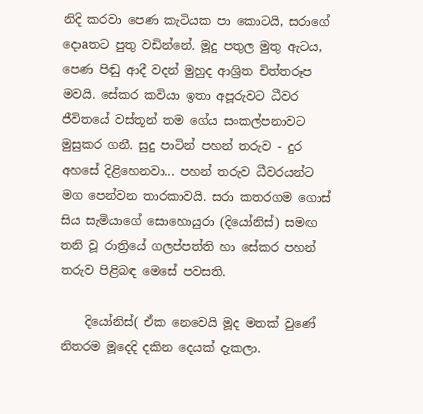නිදි කරවා පෙණ කැටියක පා කොටයි, සරාගේ දොaතට පුතු වඩින්නේ. මූදු පතුල මුතු ඇටය, පෙණ පිඬු ආදී වදන් මුහුද ආශ්‍රිත චිත්තරූප මවයි. සේකර කවියා ඉතා අපූරුවට ධීවර ජීවිතයේ වස්‌තූන් තම ගේය සංකල්පනාවට මුසුකර ගනී. සුදු පාටින් පහන් තරුව - දුර අහසේ දිළිහෙනවා... පහන් තරුව ධීවරයන්ට මග පෙන්වන තාරකාවයි. සරා කතරගම ගොස්‌ සිය සැමියාගේ සොහොයුරා (දියෝනිස්‌) සමඟ තනි වූ රාත්‍රියේ ගලප්පත්ති හා සේකර පහන් තරුව පිළිබඳ මෙසේ පවසති.

    දියෝනිස්‌( ඒක නෙවෙයි මූද මතක්‌ වුණේ නිතරම මූදෙදි දකින දෙයක්‌ දැකලා.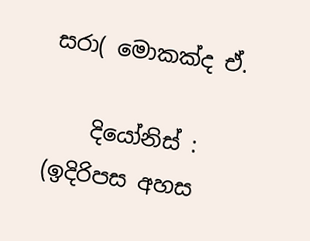සරා( මොකක්‌ද ඒ.

    දියෝනිස්‌ : (ඉදිරිපස අහස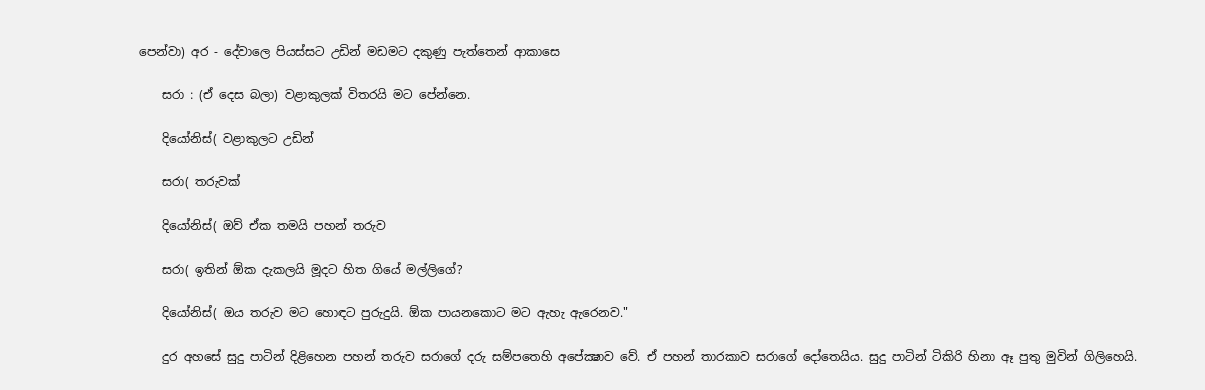පෙන්වා) අර - දේවාලෙ පියස්‌සට උඩින් මඩමට දකුණු පැත්තෙන් ආකාසෙ

    සරා : (ඒ දෙස බලා) වළාකුලක්‌ විතරයි මට පේන්නෙ.

    දියෝනිස්‌( වළාකුලට උඩින්

    සරා( තරුවක්‌

    දියෝනිස්‌( ඔව් ඒක තමයි පහන් තරුව

    සරා( ඉතින් ඕක දැකලයි මූදට හිත ගියේ මල්ලිගේ?

    දියෝනිස්‌( ඔය තරුව මට හොඳට පුරුදුයි. ඕක පායනකොට මට ඇහැ ඇරෙනව."

    දුර අහසේ සුදු පාටින් දිළිහෙන පහන් තරුව සරාගේ දරු සම්පතෙහි අපේක්‍ෂාව වේ. ඒ පහන් තාරකාව සරාගේ දෝතෙයිය. සුදු පාටින් ටිකිරි හිනා ඈ පුතු මුවින් ගිලිහෙයි.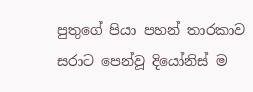පුතුගේ පියා පහන් තාරකාව සරාට පෙන්වූ දියෝනිස්‌ ම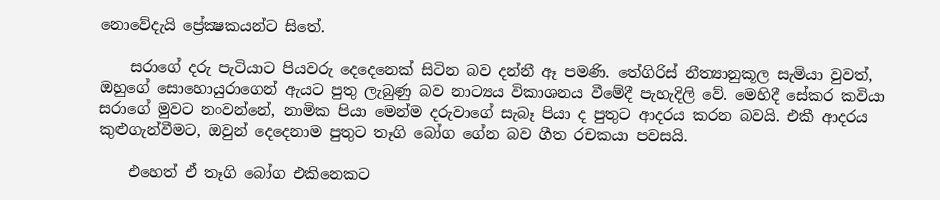නොවේදැයි ප්‍රේක්‍ෂකයන්ට සිතේ.

    සරාගේ දරු පැටියාට පියවරු දෙදෙනෙක්‌ සිටින බව දන්නී ඈ පමණි. තේගිරිස්‌ නීත්‍යානුකූල සැමියා වුවත්, ඔහුගේ සොහොයුරාගෙන් ඇයට පුතු ලැබුණු බව නාට්‍යය විකාශනය වීමේදී පැහැදිලි වේ. මෙහිදී සේකර කවියා සරාගේ මුවට නංවන්නේ, නාමික පියා මෙන්ම දරුවාගේ සැබෑ පියා ද පුතුට ආදරය කරන බවයි. එකී ආදරය කුළුගැන්වීමට, ඔවුන් දෙදෙනාම පුතුට තෑගි බෝග ගේන බව ගීත රචකයා පවසයි.

    එහෙත් ඒ තෑගි බෝග එකිනෙකට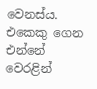වෙනස්‌ය. එකෙකු ගෙන එන්නේ වෙරළින්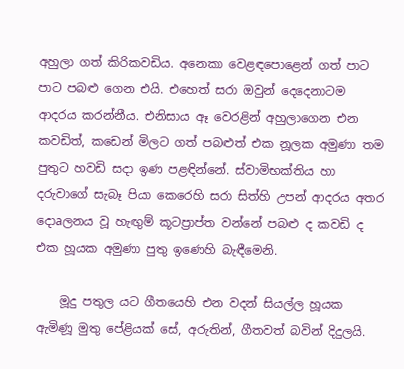අහුලා ගත් කිරිකවඩිය. අනෙකා වෙළඳපොළෙන් ගත් පාට පාට පබළු ගෙන එයි. එහෙත් සරා ඔවුන් දෙදෙනාටම ආදරය කරන්නීය. එනිසාය ඈ වෙරළින් අහුලාගෙන එන කවඩිත්, කඩෙන් මිලට ගත් පබළුත් එක නූලක අමුණා තම පුතුට හවඩි සදා ඉණ පළඳින්නේ. ස්‌වාමිභක්‌තිය හා දරුවාගේ සැබෑ පියා කෙරෙහි සරා සිත්හි උපන් ආදරය අතර දොaලනය වූ හැඟුම් කූටප්‍රාප්ත වන්නේ පබළු ද කවඩි ද එක හූයක අමුණා පුතු ඉණෙහි බැඳීමෙනි.

    මූදු පතුල යට ගීතයෙහි එන වදන් සියල්ල හූයක ඇමිණූ මුතු පේළියක්‌ සේ, අරුතින්, ගීතවත් බවින් දිදුලයි.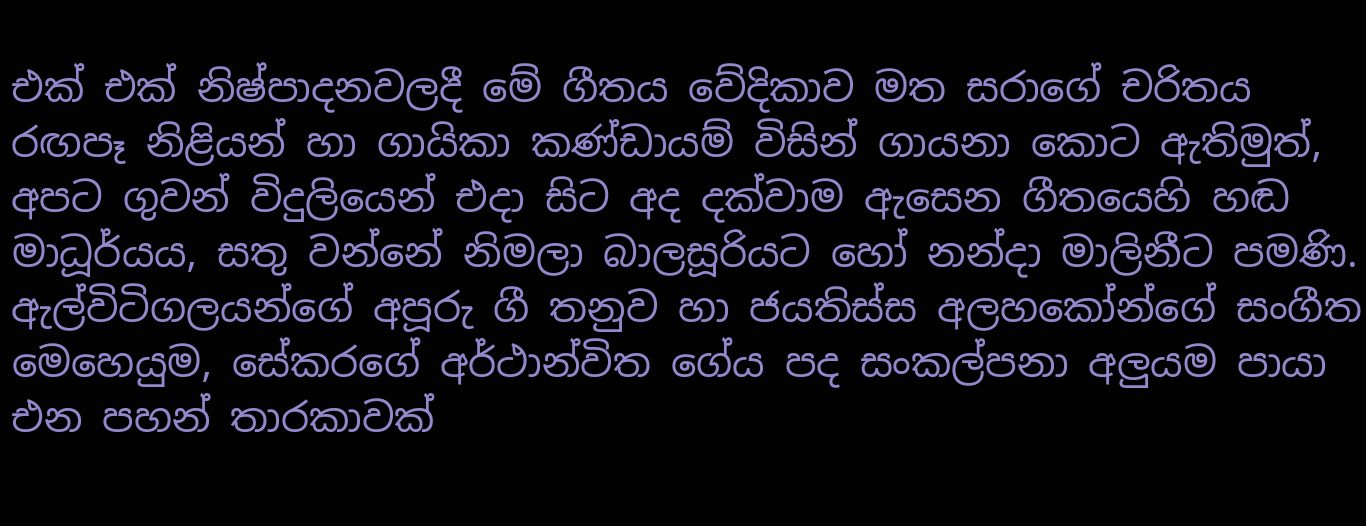එක්‌ එක්‌ නිෂ්පාදනවලදී මේ ගීතය වේදිකාව මත සරාගේ චරිතය රඟපෑ නිළියන් හා ගායිකා කණ්‌ඩායම් විසින් ගායනා කොට ඇතිමුත්, අපට ගුවන් විදුලියෙන් එදා සිට අද දක්‌වාම ඇසෙන ගීතයෙහි හඬ මාධූර්යය, සතු වන්නේ නිමලා බාලසූරියට හෝ නන්දා මාලිනීට පමණි. ඇල්විටිගලයන්ගේ අපූරු ගී තනුව හා ජයතිස්‌ස අලහකෝන්ගේ සංගීත මෙහෙයුම, සේකරගේ අර්ථාන්විත ගේය පද සංකල්පනා අලුයම පායා එන පහන් තාරකාවක්‌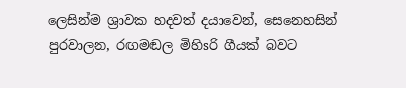ලෙසින්ම ශ්‍රාවක හදවත් දයාවෙන්, සෙනෙහසින් පුරවාලන, රඟමඬල මිහිsරි ගීයක්‌ බවට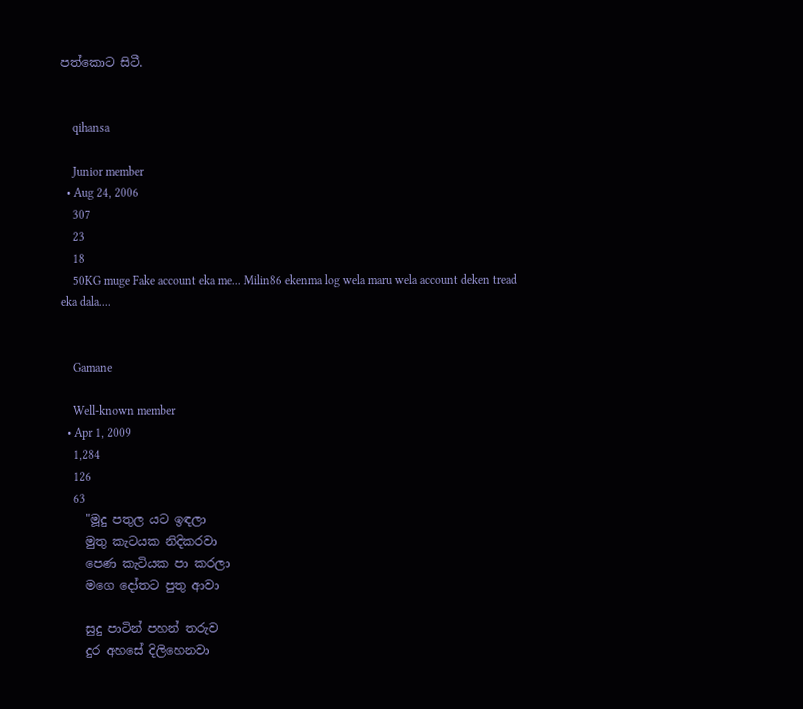පත්කොට සිටී.


    qihansa

    Junior member
  • Aug 24, 2006
    307
    23
    18
    50KG muge Fake account eka me... Milin86 ekenma log wela maru wela account deken tread eka dala....


    Gamane

    Well-known member
  • Apr 1, 2009
    1,284
    126
    63
    "මූදු පතුල යට ඉඳලා
    මුතු කැටයක නිදිකරවා
    පෙණ කැටියක පා කරලා
    මගෙ දෝතට පුතු ආවා

    සුදු පාටින් පහන් තරුව
    දුර අහසේ දිලිහෙනවා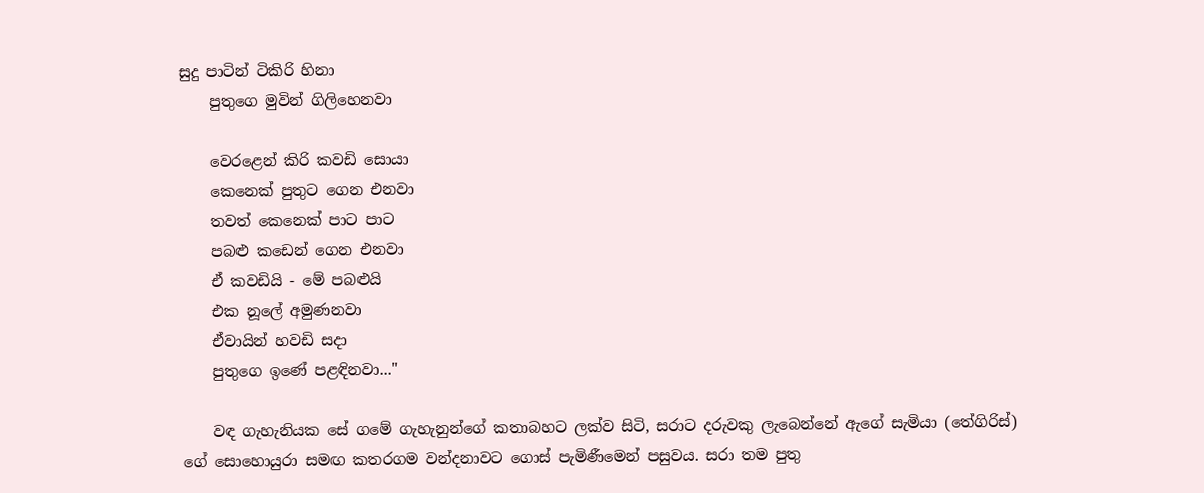සුදු පාටින් ටිකිරි හිනා
    පුතුගෙ මුවින් ගිලිහෙනවා

    වෙරළෙන් කිරි කවඩි සොයා
    කෙනෙක්‌ පුතුට ගෙන එනවා
    තවත් කෙනෙක්‌ පාට පාට
    පබළු කඩෙන් ගෙන එනවා
    ඒ කවඩියි - මේ පබළුයි
    එක නූලේ අමුණනවා
    ඒවායින් හවඩි සදා
    පුතුගෙ ඉණේ පළඳිනවා..."

    වඳ ගැහැනියක සේ ගමේ ගැහැනුන්ගේ කතාබහට ලක්‌ව සිටි, සරාට දරුවකු ලැබෙන්නේ ඇගේ සැමියා (තේගිරිස්‌) ගේ සොහොයුරා සමඟ කතරගම වන්දනාවට ගොස්‌ පැමිණීමෙන් පසුවය. සරා තම පුතු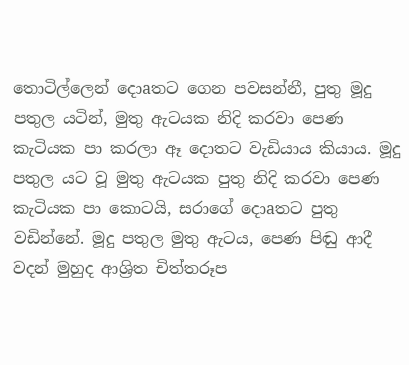තොටිල්ලෙන් දොaතට ගෙන පවසන්නී, පුතු මූදු පතුල යටින්, මුතු ඇටයක නිදි කරවා පෙණ කැටියක පා කරලා ඈ දොතට වැඩියාය කියාය. මූදු පතුල යට වූ මුතු ඇටයක පුතු නිදි කරවා පෙණ කැටියක පා කොටයි, සරාගේ දොaතට පුතු වඩින්නේ. මූදු පතුල මුතු ඇටය, පෙණ පිඬු ආදී වදන් මුහුද ආශ්‍රිත චිත්තරූප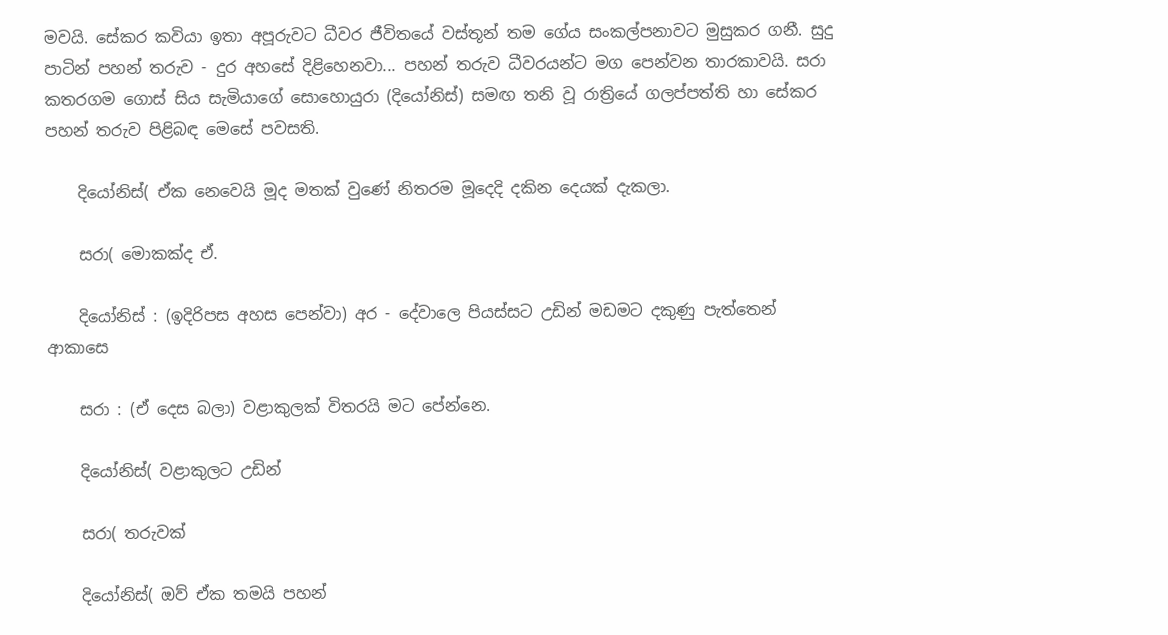මවයි. සේකර කවියා ඉතා අපූරුවට ධීවර ජීවිතයේ වස්‌තූන් තම ගේය සංකල්පනාවට මුසුකර ගනී. සුදු පාටින් පහන් තරුව - දුර අහසේ දිළිහෙනවා... පහන් තරුව ධීවරයන්ට මග පෙන්වන තාරකාවයි. සරා කතරගම ගොස්‌ සිය සැමියාගේ සොහොයුරා (දියෝනිස්‌) සමඟ තනි වූ රාත්‍රියේ ගලප්පත්ති හා සේකර පහන් තරුව පිළිබඳ මෙසේ පවසති.

    දියෝනිස්‌( ඒක නෙවෙයි මූද මතක්‌ වුණේ නිතරම මූදෙදි දකින දෙයක්‌ දැකලා.

    සරා( මොකක්‌ද ඒ.

    දියෝනිස්‌ : (ඉදිරිපස අහස පෙන්වා) අර - දේවාලෙ පියස්‌සට උඩින් මඩමට දකුණු පැත්තෙන් ආකාසෙ

    සරා : (ඒ දෙස බලා) වළාකුලක්‌ විතරයි මට පේන්නෙ.

    දියෝනිස්‌( වළාකුලට උඩින්

    සරා( තරුවක්‌

    දියෝනිස්‌( ඔව් ඒක තමයි පහන්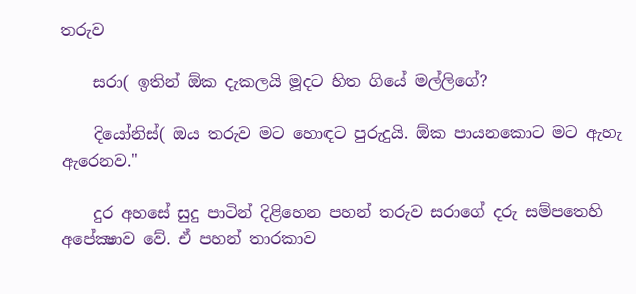තරුව

    සරා( ඉතින් ඕක දැකලයි මූදට හිත ගියේ මල්ලිගේ?

    දියෝනිස්‌( ඔය තරුව මට හොඳට පුරුදුයි. ඕක පායනකොට මට ඇහැ ඇරෙනව."

    දුර අහසේ සුදු පාටින් දිළිහෙන පහන් තරුව සරාගේ දරු සම්පතෙහි අපේක්‍ෂාව වේ. ඒ පහන් තාරකාව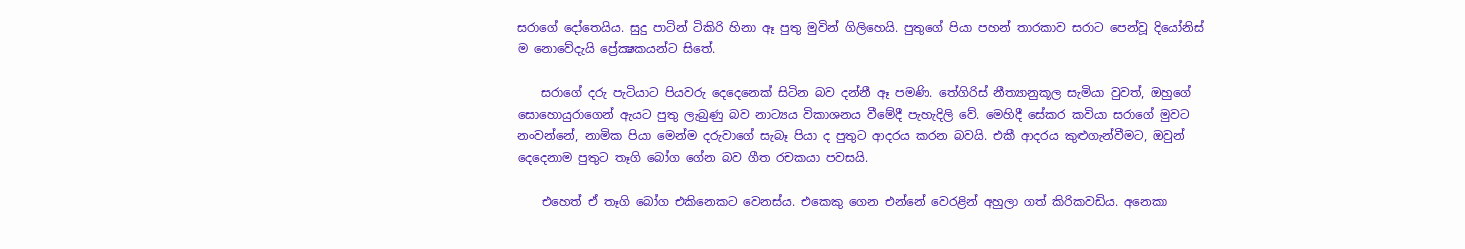සරාගේ දෝතෙයිය. සුදු පාටින් ටිකිරි හිනා ඈ පුතු මුවින් ගිලිහෙයි. පුතුගේ පියා පහන් තාරකාව සරාට පෙන්වූ දියෝනිස්‌ ම නොවේදැයි ප්‍රේක්‍ෂකයන්ට සිතේ.

    සරාගේ දරු පැටියාට පියවරු දෙදෙනෙක්‌ සිටින බව දන්නී ඈ පමණි. තේගිරිස්‌ නීත්‍යානුකූල සැමියා වුවත්, ඔහුගේ සොහොයුරාගෙන් ඇයට පුතු ලැබුණු බව නාට්‍යය විකාශනය වීමේදී පැහැදිලි වේ. මෙහිදී සේකර කවියා සරාගේ මුවට නංවන්නේ, නාමික පියා මෙන්ම දරුවාගේ සැබෑ පියා ද පුතුට ආදරය කරන බවයි. එකී ආදරය කුළුගැන්වීමට, ඔවුන් දෙදෙනාම පුතුට තෑගි බෝග ගේන බව ගීත රචකයා පවසයි.

    එහෙත් ඒ තෑගි බෝග එකිනෙකට වෙනස්‌ය. එකෙකු ගෙන එන්නේ වෙරළින් අහුලා ගත් කිරිකවඩිය. අනෙකා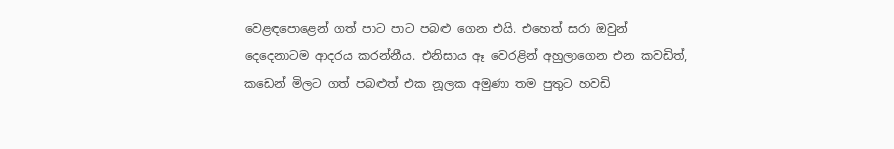වෙළඳපොළෙන් ගත් පාට පාට පබළු ගෙන එයි. එහෙත් සරා ඔවුන් දෙදෙනාටම ආදරය කරන්නීය. එනිසාය ඈ වෙරළින් අහුලාගෙන එන කවඩිත්, කඩෙන් මිලට ගත් පබළුත් එක නූලක අමුණා තම පුතුට හවඩි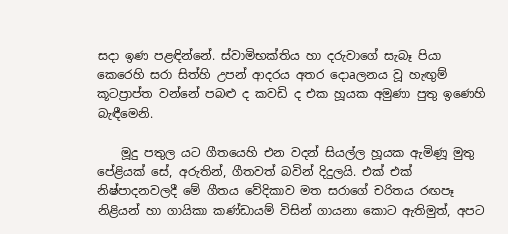සදා ඉණ පළඳින්නේ. ස්‌වාමිභක්‌තිය හා දරුවාගේ සැබෑ පියා කෙරෙහි සරා සිත්හි උපන් ආදරය අතර දොaලනය වූ හැඟුම් කූටප්‍රාප්ත වන්නේ පබළු ද කවඩි ද එක හූයක අමුණා පුතු ඉණෙහි බැඳීමෙනි.

    මූදු පතුල යට ගීතයෙහි එන වදන් සියල්ල හූයක ඇමිණූ මුතු පේළියක්‌ සේ, අරුතින්, ගීතවත් බවින් දිදුලයි. එක්‌ එක්‌ නිෂ්පාදනවලදී මේ ගීතය වේදිකාව මත සරාගේ චරිතය රඟපෑ නිළියන් හා ගායිකා කණ්‌ඩායම් විසින් ගායනා කොට ඇතිමුත්, අපට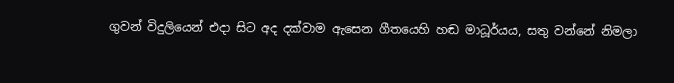ගුවන් විදුලියෙන් එදා සිට අද දක්‌වාම ඇසෙන ගීතයෙහි හඬ මාධූර්යය, සතු වන්නේ නිමලා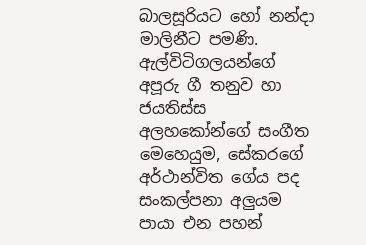බාලසූරියට හෝ නන්දා මාලිනීට පමණි. ඇල්විටිගලයන්ගේ අපූරු ගී තනුව හා ජයතිස්‌ස අලහකෝන්ගේ සංගීත මෙහෙයුම, සේකරගේ අර්ථාන්විත ගේය පද සංකල්පනා අලුයම පායා එන පහන්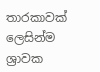තාරකාවක්‌ ලෙසින්ම ශ්‍රාවක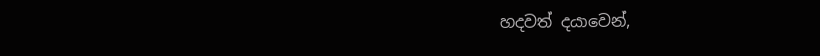හදවත් දයාවෙන්,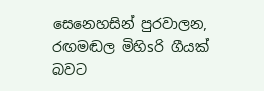සෙනෙහසින් පුරවාලන, රඟමඬල මිහිsරි ගීයක්‌ බවට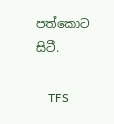පත්කොට සිටී.

    TFS